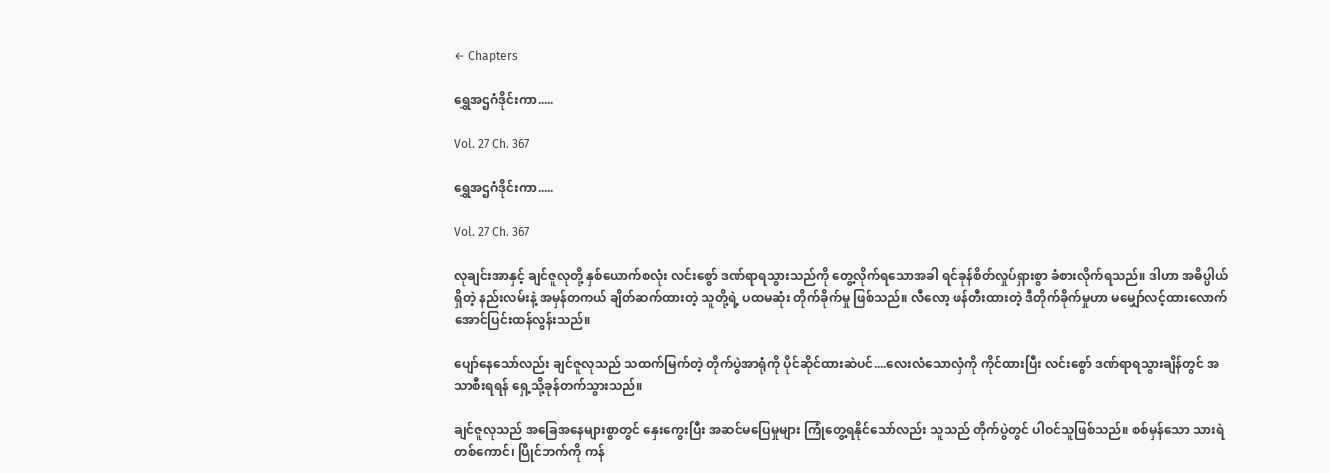← Chapters

ရွှေအဌဂံဒိုင်းကာ.....

Vol. 27 Ch. 367

ရွှေအဌဂံဒိုင်းကာ.....

Vol. 27 Ch. 367

လုချင်းအာနှင့် ချင်ဇူလုတို့ နှစ်ယောက်စလုံး လင်းစွော် ဒဏ်ရာရသွားသည်ကို တွေ့လိုက်ရသောအခါ ရင်ခုန်စိတ်လှုပ်ရှားစွာ ခံစားလိုက်ရသည်။ ဒါဟာ အဓိပ္ပါယ်ရှိတဲ့ နည်းလမ်းနဲ့ အမှန်တကယ် ချိတ်ဆက်ထားတဲ့ သူတို့ရဲ့ ပထမဆုံး တိုက်ခိုက်မှု ဖြစ်သည်။ လီလော့ ဖန်တီးထားတဲ့ ဒီတိုက်ခိုက်မှုဟာ မမျှော်လင့်ထားလောက်အောင်ပြင်းထန်လွန်းသည်။

ပျော်နေသော်လည်း ချင်ဇူလုသည် သထက်မြက်တဲ့ တိုက်ပွဲအာရုံကို ပိုင်ဆိုင်ထားဆဲပင်....လေးလံသောလှံကို ကိုင်ထားပြီး လင်းစွော် ဒဏ်ရာရသွားချိန်တွင် အသာစီးရရန် ရှေ့သို့ခုန်တက်သွားသည်။

ချင်ဇူလုသည် အခြေအနေများစွာတွင် နှေးကွေးပြီး အဆင်မပြေမှုများ ကြုံတွေ့ရနိုင်သော်လည်း သူသည် တိုက်ပွဲတွင် ပါဝင်သူဖြစ်သည်။ စစ်မှန်သော သားရဲတစ်ကောင်၊ ပြိုင်ဘက်ကို ကန်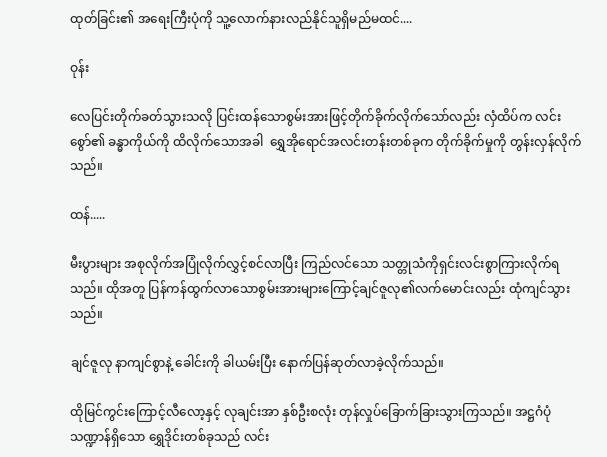ထုတ်ခြင်း၏ အရေးကြီးပုံကို သူ့လောက်နားလည်နိုင်သူရှိမည်မထင်....

ဝုန်း

လေပြင်းတိုက်ခတ်သွားသလို ပြင်းထန်သောစွမ်းအားဖြင့်တိုက်ခိုက်လိုက်သော်လည်း လှံထိပ်က လင်းစွော်၏ ခန္ဓာကိုယ်ကို ထိလိုက်သောအခါ  ရွှေအိုရောင်အလင်းတန်းတစ်ခုက တိုက်ခိုက်မှုကို တွန်းလှန်လိုက်သည်။

ထန်.....

မီးပွားများ အစုလိုက်အပြုံလိုက်လွှင့်စင်လာပြီး ကြည်လင်သော သတ္တုသံကိုရှင်းလင်းစွာကြားလိုက်ရသည်။ ထိုအတူ ပြန်ကန်ထွက်လာသောစွမ်းအားများကြောင့်ချင်ဇူလု၏လက်မောင်းလည်း ထုံကျင်သွားသည်။

ချင်ဇူလု နာကျင်စွာနဲ့ ခေါင်းကို ခါယမ်းပြီး နောက်ပြန်ဆုတ်လာခဲ့လိုက်သည်။

ထိုမြင်ကွင်းကြောင့်လီလော့နှင့် လုချင်းအာ နှစ်ဦးစလုံး တုန်လှုပ်ခြောက်ခြားသွားကြသည်။ အဋ္ဌဂံပုံသဏ္ဍာန်ရှိသော ရွှေဒိုင်းတစ်ခုသည် လင်း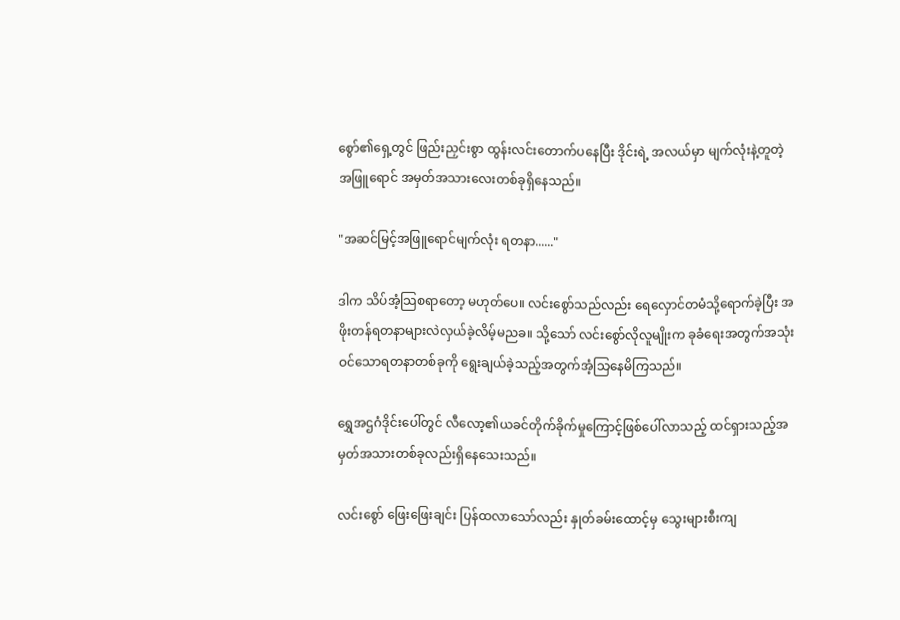စွော်၏ရှေ့တွင် ဖြည်းညှင်းစွာ ထွန်းလင်းတောက်ပနေပြီး ဒိုင်းရဲ့ အလယ်မှာ မျက်လုံးနဲ့တူတဲ့ အဖြူရောင် အမှတ်အသားလေးတစ်ခုရှိနေသည်။

"အဆင်မြင့်အဖြူရောင်မျက်လုံး ရတနာ......"

ဒါက သိပ်အံ့သြစရာတော့ မဟုတ်ပေ။ လင်းစွော်သည်လည်း ရေလှောင်တမံသို့ရောက်ခဲ့ပြီး အဖိုးတန်ရတနာများလဲလှယ်ခဲ့လိမ့်မညခ။ သို့သော် လင်းစွော်လိုလူမျိုးက ခုခံရေးအတွက်အသုံးဝင်သောရတနာတစ်ခုကို ရွေးချယ်ခဲ့သည့်အတွက်အံ့သြနေမိကြသည်။

ရွှေအဌဂံဒိုင်းပေါ်တွင် လီလော့၏ယခင်တိုက်ခိုက်မှုကြောင့်ဖြစ်ပေါ်လာသည့် ထင်ရှားသည့်အမှတ်အသားတစ်ခုလည်းရှိနေသေးသည်။

လင်းစွော် ဖြေးဖြေးချင်း ပြန်ထလာသော်လည်း နှုတ်ခမ်းထောင့်မှ သွေးများစီးကျ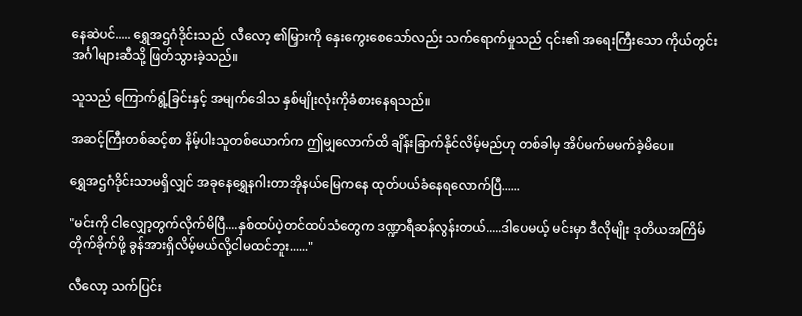နေဆဲပင်..... ရွှေအဌဂံဒိုင်းသည်  လီလော့ ၏မြှားကို နှေးကွေးစေသော်လည်း သက်ရောက်မှုသည် ၎င်း၏ အရေးကြီးသော ကိုယ်တွင်းအင်္ဂါများဆီသို့ ဖြတ်သွားခဲ့သည်။

သူသည် ကြောက်ရွံ့ခြင်းနှင့် အမျက်ဒေါသ နှစ်မျိုးလုံးကိုခံစားနေရသည်။

အဆင့်ကြီးတစ်ဆင့်စာ နိမ့်ပါးသူတစ်ယောက်က ဤမျှလောက်ထိ ချိန်းခြာက်နိုင်လိမ့်မည်ဟု တစ်ခါမှ အိပ်မက်မမက်ခဲ့မိပေ။

ရွှေအဌဂံဒိုင်းသာမရှိလျှင် အခုနေရွှေနဂါးတာအိုနယ်မြေကနေ ထုတ်ပယ်ခံနေရလောက်ပြီ......

"မင်းကို ငါလျှော့တွက်လိုက်မိပြီ....နှစ်ထပ်ပဲ့တင်ထပ်သံတွေက ဒဏ္ဍာရီဆန်လွန်းတယ်.....ဒါပေမယ့် မင်းမှာ ဒီလိုမျိုး ဒုတိယအကြိမ် တိုက်ခိုက်ဖို့ ခွန်အားရှိလိမ့်မယ်လို့ငါမထင်ဘူး......"

လီလော့ သက်ပြင်း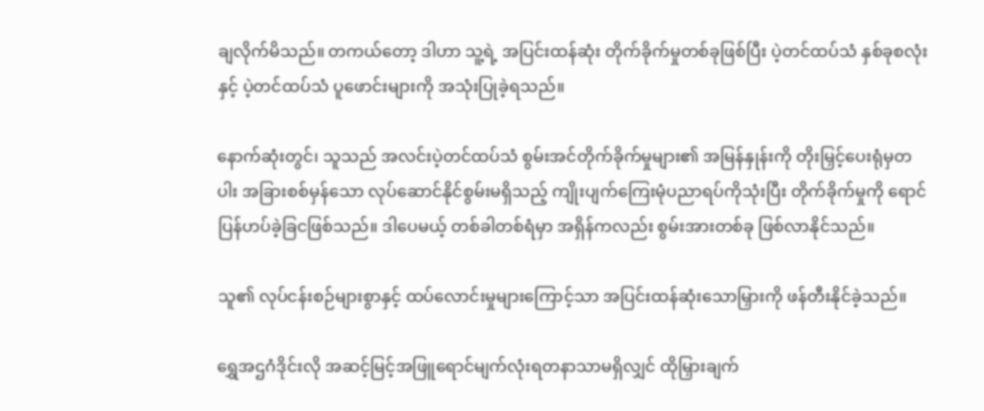ချလိုက်မိသည်။ တကယ်တော့ ဒါဟာ သူ့ရဲ့ အပြင်းထန်ဆုံး တိုက်ခိုက်မှုတစ်ခုဖြစ်ပြီး ပဲ့တင်ထပ်သံ နှစ်ခုစလုံးနှင့် ပဲ့တင်ထပ်သံ ပူဖောင်းများကို အသုံးပြုခဲ့ရသည်။

နောက်ဆုံးတွင်၊ သူသည် အလင်းပဲ့တင်ထပ်သံ စွမ်းအင်တိုက်ခိုက်မှုများ၏ အမြန်နှုန်းကို တိုးမြှင့်ပေးရုံမှတပါး အခြားစစ်မှန်သော လုပ်ဆောင်နိုင်စွမ်းမရှိသည့် ကျိုးပျက်ကြေးမုံပညာရပ်ကိုသုံးပြီး တိုက်ခိုက်မှုကို ရောင်ပြန်ဟပ်ခဲ့ခြငဖြစ်သည်။ ဒါပေမယ့် တစ်ခါတစ်ရံမှာ အရှိန်ကလည်း စွမ်းအားတစ်ခု ဖြစ်လာနိုင်သည်။

သူ၏ လုပ်ငန်းစဉ်များစွာနှင့် ထပ်လောင်းမှုများကြောင့်သာ အပြင်းထန်ဆုံးသောမြှားကို ဖန်တီးနိုင်ခဲ့သည်။

ရွှေအဌဂံဒိုင်းလို အဆင့်မြင့်အဖြူရောင်မျက်လုံးရတနာသာမရှိလျှင် ထိုမြှားချက်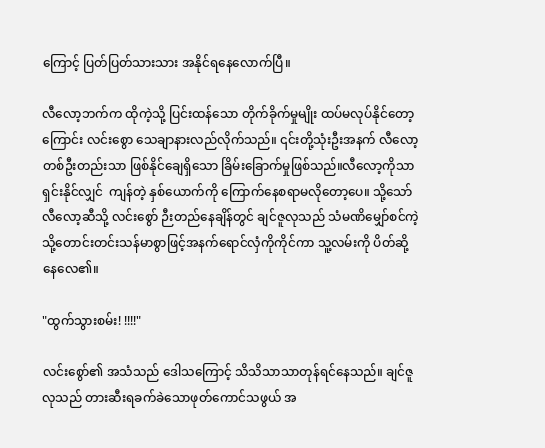ကြောင့် ပြတ်ပြတ်သားသား အနိုင်ရနေလောက်ပြီ။

လီလော့ဘက်က ထိုကဲ့သို့ ပြင်းထန်သော တိုက်ခိုက်မှုမျိုး ထပ်မလုပ်နိုင်တော့ကြောင်း လင်းစွော သေချာနားလည်လိုက်သည်။ ၎င်းတို့သုံးဦးအနက် လီလော့တစ်ဦးတည်းသာ ဖြစ်နိုင်ချေရှိသော ခြိမ်းခြောက်မှုဖြစ်သည်။လီလော့ကိုသာ ရှင်းနိုင်လျှင်  ကျန်တဲ့ နှစ်ယောက်ကို ကြောက်နေစရာမလိုတော့ပေ။ သို့သော် လီလော့ဆီသို့ လင်းစွော် ဉီးတည်နေချိန်တွင် ချင်ဇူလုသည် သံမဏိမျှော်စင်ကဲ့သို့တောင်းတင်းသန်မာစွာဖြင့်အနက်ရောင်လှံကိုကိုင်ကာ သူ့လမ်းကို ပိတ်ဆို့နေလေ၏။

"ထွက်သွားစမ်း! !!!!"

လင်းစွော်၏ အသံသည် ဒေါသကြောင့် သိသိသာသာတုန်ရင်နေသည်။ ချင်ဇူလုသည် တားဆီးရခက်ခဲသောဖုတ်ကောင်သဖွယ် အ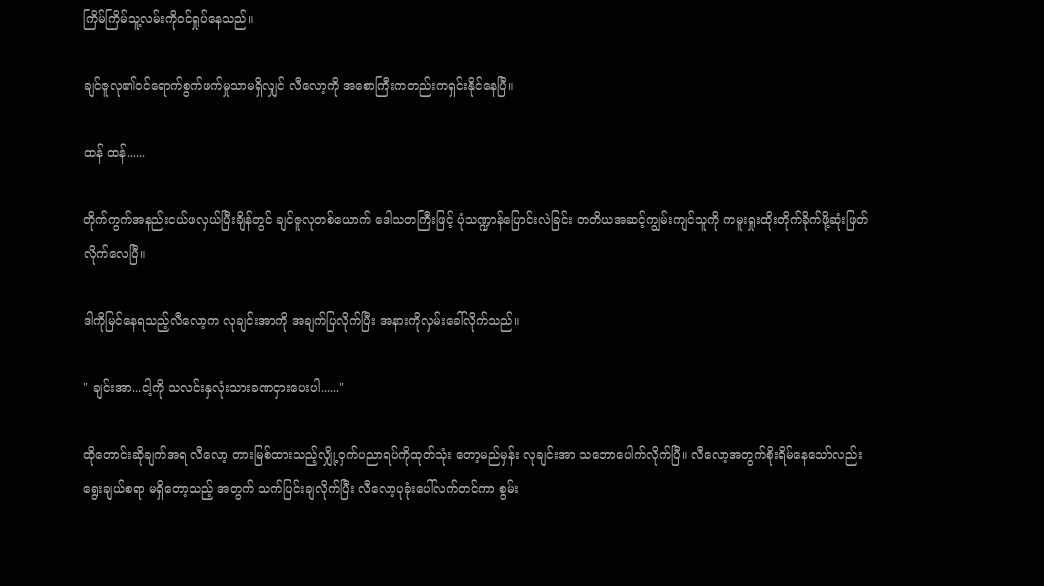ကြိမ်ကြိမ်သူ့လမ်းကိုဝင်ရှုပ်နေသည်။

ချင်ဇူလု၏ဝင်ရောက်စွက်ဖက်မှုသာမရှိလျှင် လီလော့ကို အစောကြီးကတည်းကရှင်းနိုင်နေပြီ။

ထန် ထန်......

တိုက်ကွက်အနည်းငယ်ဖလှယ်ပြီးချိန်တွင် ချင်ဇူလုတစ်ယောက် ဒေါသတကြီးဖြင့် ပုံသဏ္ဍာန်ပြောင်းလဲခြင်း တတိယအဆင့်ကျွမ်းကျင်သူကို ကမူးရှုးထိုးတိုက်ခိုက်ဖို့ဆုံးဖြတ်လိုက်လေပြီ။

ဒါကိုမြင်နေရသည့်လီလော့က လုချင်းအာကို အချက်ပြလိုက်ပြီး အနားကိုလှမ်းခေါ်လိုက်သည်။

" ချင်းအာ...ငါ့ကို သလင်းနှလုံးသားခဏငှားပေးပါ......"

ထိုတောင်းဆိုချက်အရ လီလော့ တားမြစ်ထားသည့်လျှို့ဝှက်ပညာရပ်ကိုထုတ်သုံး တော့မည်မှန်း လုချင်းအာ သဘောပေါက်လိုက်ပြီ။ လီလော့အတွက်စိုးရိမ်နေသော်လည်း ရွေးချယ်စရာ မရှိတော့သည့် အတွက် သက်ပြင်းချလိုက်ပြီး လီလော့ပုခုံးပေါ်လက်တင်ကာ စွမ်း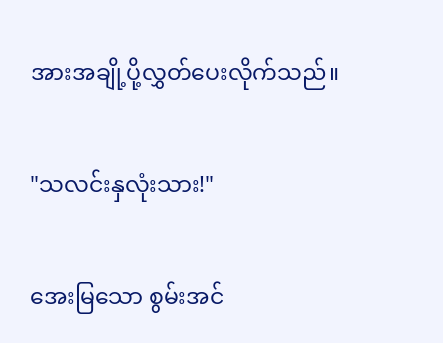အားအချို့ပို့လွှတ်ပေးလိုက်သည်။

"သလင်းနှလုံးသား!"

အေးမြသော စွမ်းအင်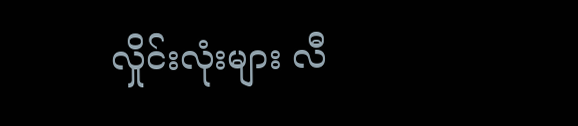လှိုင်းလုံးများ လီ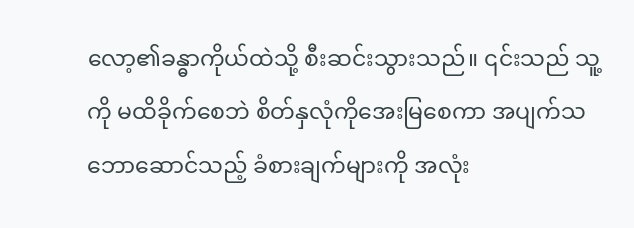လော့၏ခန္ဓာကိုယ်ထဲသို့ စီးဆင်းသွားသည်။ ၎င်းသည် သူ့ကို မထိခိုက်စေဘဲ စိတ်နှလုံကိုအေးမြစေကာ အပျက်သဘောဆောင်သည့် ခံစားချက်များကို အလုံး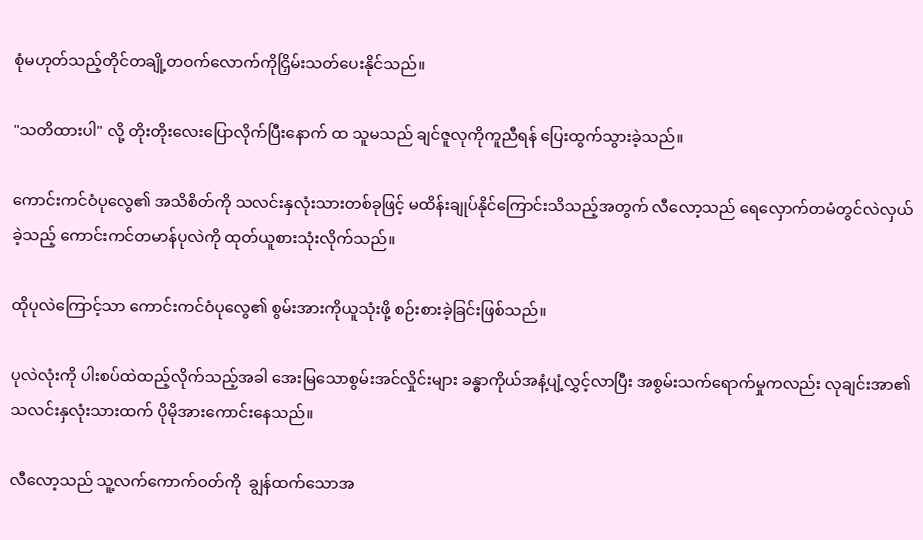စုံမဟုတ်သည့်တိုင်တချို့တဝက်လောက်ကိုငြှိမ်းသတ်ပေးနိုင်သည်။

"သတိထားပါ" လို့ တိုးတိုးလေးပြောလိုက်ပြီးနောက် ထ သူမသည် ချင်ဇူလုကိုကူညီရန် ပြေးထွက်သွားခဲ့သည်။

ကောင်းကင်ဝံပုလွေ၏ အသိစိတ်ကို သလင်းနှလုံးသားတစ်ခုဖြင့် မထိန်းချုပ်နိုင်ကြောင်းသိသည့်အတွက် လီလော့သည် ရေလှောက်တမံတွင်လဲလှယ်ခဲ့သည့် ကောင်းကင်တမာန်ပုလဲကို ထုတ်ယူစားသုံးလိုက်သည်။

ထိုပုလဲကြောင့်သာ ကောင်းကင်ဝံပုလွေ၏ စွမ်းအားကိုယူသုံးဖို့ စဉ်းစားခဲ့ခြင်းဖြစ်သည်။

ပုလဲလုံးကို ပါးစပ်ထဲထည့်လိုက်သည့်အခါ အေးမြသောစွမ်းအင်လှိုင်းများ ခန္ဓာကိုယ်အနံ့ပျံ့လွှင့်လာပြီး အစွမ်းသက်ရောက်မှုကလည်း လုချင်းအာ၏သလင်းနှလုံးသားထက် ပိုမိုအားကောင်းနေသည်။

လီလော့သည် သူ့လက်ကောက်ဝတ်ကို  ချွန်ထက်သောအ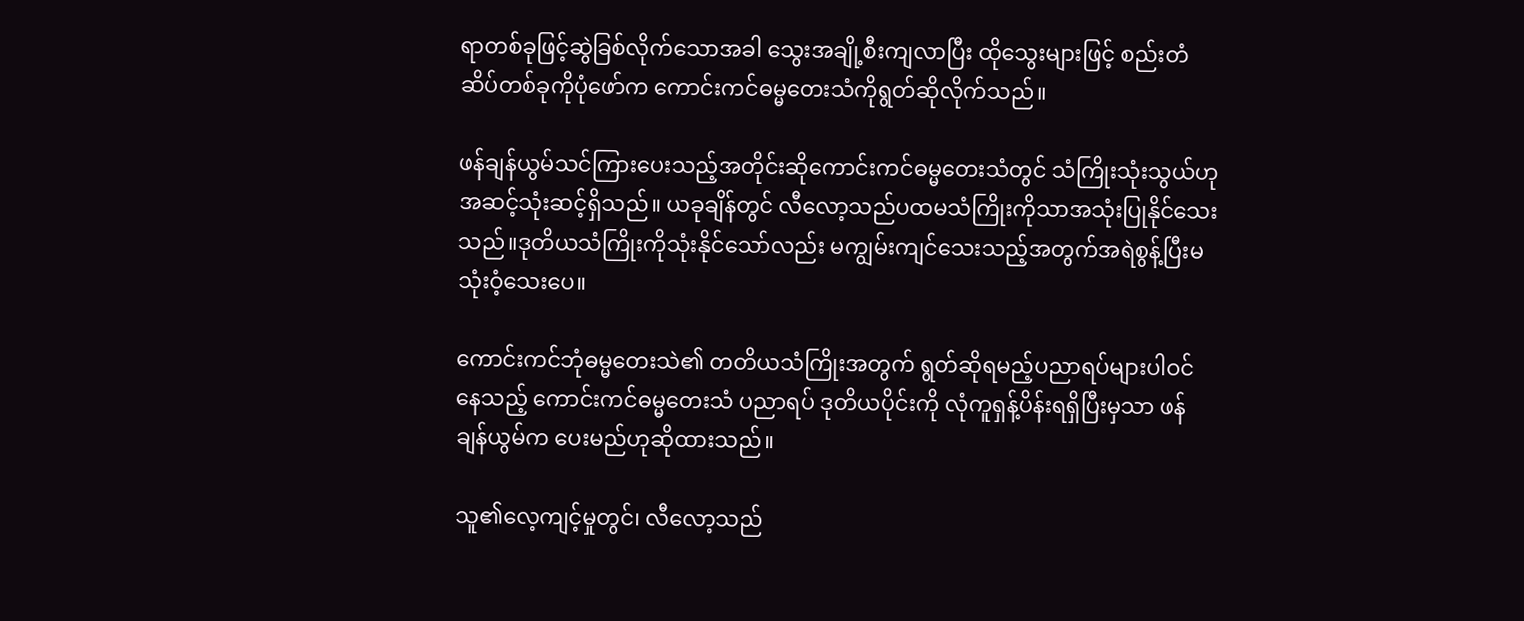ရာတစ်ခုဖြင့်ဆွဲခြစ်လိုက်သောအခါ သွေးအချို့စီးကျလာပြီး ထိုသွေးများဖြင့် စည်းတံဆိပ်တစ်ခုကိုပုံဖော်က ကောင်းကင်ဓမ္မတေးသံကိုရွတ်ဆိုလိုက်သည်။

ဖန်ချန်ယွမ်သင်ကြားပေးသည့်အတိုင်းဆိုကောင်းကင်ဓမ္မတေးသံတွင် သံကြိုးသုံးသွယ်ဟု အဆင့်သုံးဆင့်ရှိသည်။ ယခုချိန်တွင် လီလော့သည်ပထမသံကြိုးကိုသာအသုံးပြုနိုင်သေးသည်။ဒုတိယသံကြိုးကိုသုံးနိုင်သော်လည်း မကျွမ်းကျင်သေးသည့်အတွက်အရဲစွန့်ပြီးမသုံးဝံ့သေးပေ။

ကောင်းကင်ဘုံဓမ္မတေးသဲ၏ တတိယသံကြိုးအတွက် ရွတ်ဆိုရမည့်ပညာရပ်များပါဝင်နေသည့် ကောင်းကင်ဓမ္မတေးသံ ပညာရပ် ဒုတိယပိုင်းကို လုံကူရှန့်ပိန်းရရှိပြီးမှသာ ဖန်ချန်ယွမ်က ပေးမည်ဟုဆိုထားသည်။

သူ၏လေ့ကျင့်မှုတွင်၊ လီလော့သည်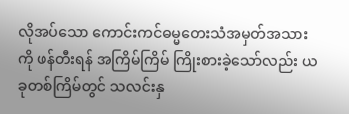လိုအပ်သော ကောင်းကင်ဓမ္မတေးသံအမှတ်အသားကို ဖန်တီးရန် အကြိမ်ကြိမ် ကြိုးစားခဲ့သော်လည်း ယခုတစ်ကြိမ်တွင် သလင်းနှ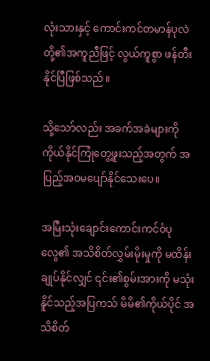လုံးသားနှင့် ကောင်းကင်တမာန်ပုလဲတို့၏အကူညီဖြင့် လွယ်ကူစွာ ဖန်တီးနိုင်ပြီဖြစ်သည်။

သို့သော်လည်း အခက်အခဲများကို ကိုယ်နိုင်ကြုံတွေ့ဖူးသည့်အတွက် အပြည့်အဝမပျော်နိုင်သေးပေ။

အမြီးသုံးချောင်းကောင်းကင်ဝံပုလွေ၏ အသိစိတ်လွှမ်းမိုးမှုကို မထိန်းချုပ်နိုင်လျှင် ၎င်း၏စွမ်းအားကို မသုံးနိူင်သည့်အပြကသ် မိမိ၏ကိုယ်ပိုင် အသိစိတ်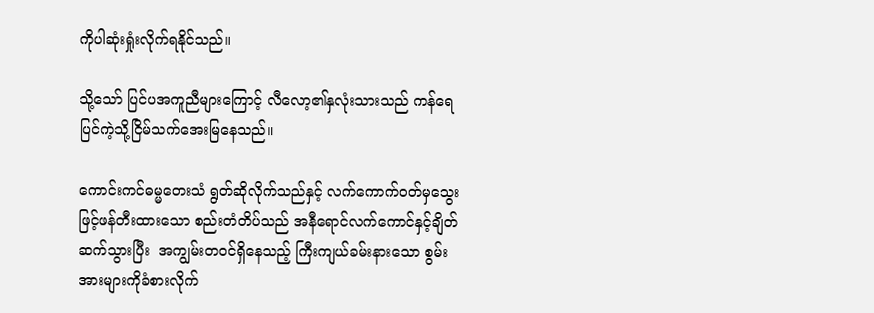ကိုပါဆုံးရှုံးလိုက်ရနိုင်သည်။

သို့သော် ပြင်ပအကူညီများကြောင့် လီလော့၏နှလုံးသားသည် ကန်ရေပြင်ကဲ့သို့ငြိမ်သက်အေးမြနေသည်။

ကောင်းကင်ဓမ္မတေးသံ ရွတ်ဆိုလိုက်သည်နှင့် လက်ကောက်ဝတ်မှသွေးဖြင့်ဖန်တီးထားသော စည်းတံတိပ်သည် အနီရောင်လက်ကောင်နှင့်ချိတ်ဆက်သွားပြီး  အကျွမ်းတဝင်ရှိနေသည့် ကြီးကျယ်ခမ်းနားသော စွမ်းအားများကိုခံစားလိုက်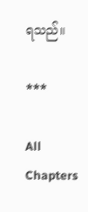ရသည်။

***

All Chapters